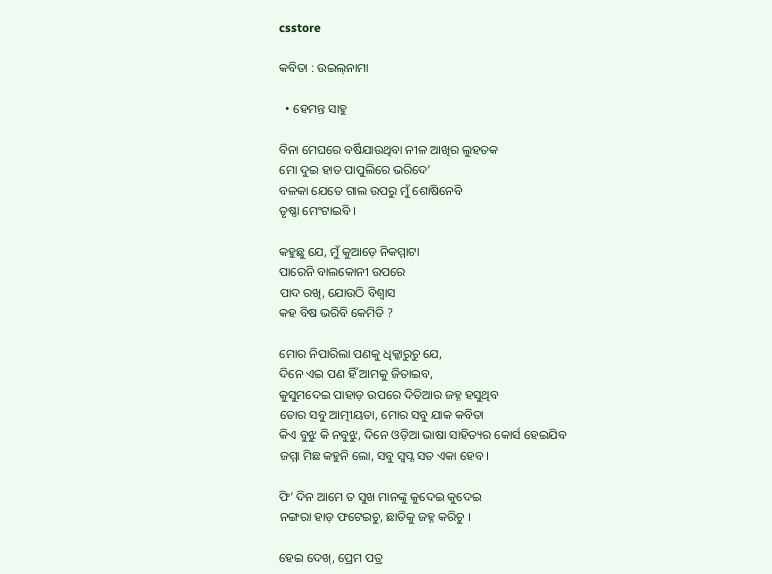csstore

କବିତା : ଉଇଲ୍‌ନାମା

  • ହେମନ୍ତ ସାହୁ

ବିନା ମେଘରେ ବର୍ଷିଯାଉଥିବା ନୀଳ ଆଖିର ଲୁହତକ
ମୋ ଦୁଇ ହାତ ପାପୁଲିରେ ଭରିଦେ’
ବଳକା ଯେତେ ଗାଲ ଉପରୁ ମୁଁ ଶୋଷିନେବି
ତୃଷ୍ଣା ମେଂଟାଇବି ।

କହୁଛୁ ଯେ, ମୁଁ କୁଆଡ଼େ ନିକମ୍ମାଟା
ପାରେନି ବାଲକୋନୀ ଉପରେ
ପାଦ ରଖି, ଯୋଉଠି ବିଶ୍ୱାସ
କହ ବିଷ ଭରିବି କେମିତି ?

ମୋର ନିପାରିଲା ପଣକୁ ଧିକ୍କାରୁଚୁ ଯେ,
ଦିନେ ଏଇ ପଣ ହିଁ ଆମକୁ ଜିତାଇବ,
କୁସୁମଦେଇ ପାହାଡ଼ ଉପରେ ଦିତିଆର ଜହ୍ନ ହସୁଥିବ
ତୋର ସବୁ ଆତ୍ମୀୟତା, ମୋର ସବୁ ଯାକ କବିତା
କିଏ ବୁଝୁ କି ନବୁଝୁ, ଦିନେ ଓଡ଼ିଆ ଭାଷା ସାହିତ୍ୟର କୋର୍ସ ହେଇଯିବ
ଜମ୍ମା ମିଛ କହୁନି ଲୋ, ସବୁ ସ୍ୱପ୍ନ ସତ ଏକା ହେବ ।

ଫି’ ଦିନ ଆମେ ତ ସୁଖ ମାନଙ୍କୁ କୁଦେଇ କୁଦେଇ
ନଙ୍ଗରା ହାଡ଼ ଫଟେଇଚୁ, ଛାତିକୁ ଜହ୍ନ କରିଚୁ ।

ହେଇ ଦେଖ୍‌, ପ୍ରେମ ପତ୍ର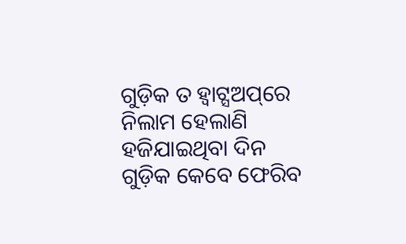ଗୁଡ଼ିକ ତ ହ୍ୱାଟ୍ସଅପ୍‌ରେ ନିଲାମ ହେଲାଣି
ହଜିଯାଇଥିବା ଦିନ ଗୁଡ଼ିକ କେବେ ଫେରିବ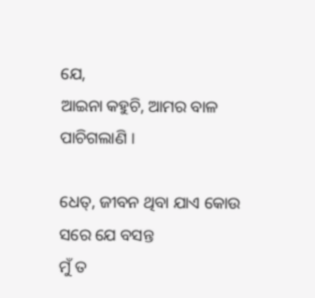ଯେ,
ଆଇନା କହୁଚି, ଆମର ବାଳ ପାଚିଗଲାଣି ।

ଧେତ୍‌, ଜୀବନ ଥିବା ଯାଏ କୋଉ ସରେ ଯେ ବସନ୍ତ
ମୁଁ ତ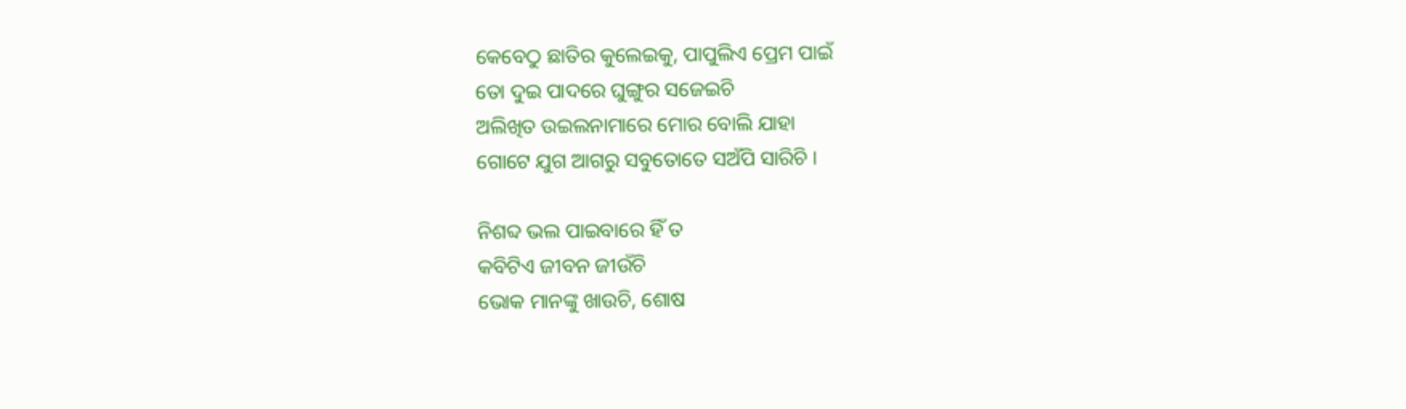କେବେଠୁ ଛାତିର କୁଲେଇକୁ, ପାପୁଲିଏ ପ୍ରେମ ପାଇଁ
ତୋ ଦୁଇ ପାଦରେ ଘୁଙ୍ଗୁର ସଜେଇଚି
ଅଲିଖିତ ଉଇଲନାମାରେ ମୋର ବୋଲି ଯାହା
ଗୋଟେ ଯୁଗ ଆଗରୁ ସବୁତୋତେ ସଅଁପି ସାରିଚି ।

ନିଶବ୍ଦ ଭଲ ପାଇବାରେ ହିଁ ତ
କବିଟିଏ ଜୀବନ ଜୀଉଁଚି
ଭୋକ ମାନଙ୍କୁ ଖାଉଚି, ଶୋଷ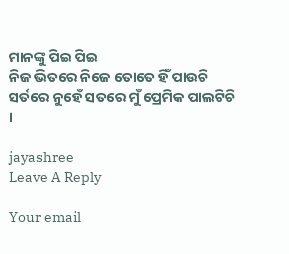ମାନଙ୍କୁ ପିଇ ପିଇ
ନିଜ ଭିତରେ ନିଜେ ତୋତେ ହିଁ ପାଉଚି
ସର୍ତରେ ନୁହେଁ ସତରେ ମୁଁ ପ୍ରେମିକ ପାଲଟିଚି ।

jayashree
Leave A Reply

Your email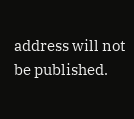address will not be published.